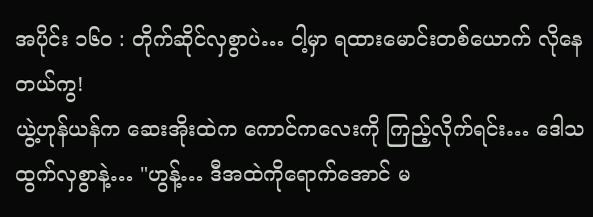အပိုင်း ၁၆၀ : တိုက်ဆိုင်လှစွာပဲ… ငါ့မှာ ရထားမောင်းတစ်ယောက် လိုနေတယ်ကွ!
ယွဲ့ဟုန်ယန်က ဆေးအိုးထဲက ကောင်ကလေးကို ကြည့်လိုက်ရင်း… ဒေါသထွက်လှစွာနဲ့… "ဟွန့်… ဒီအထဲကိုရောက်အောင် မ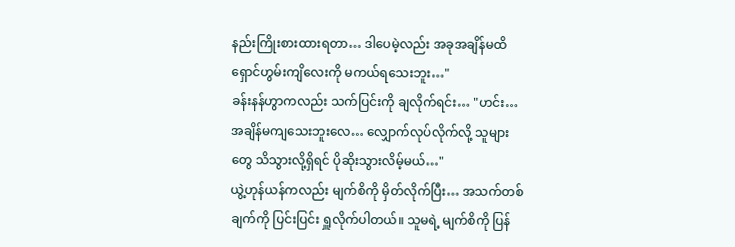နည်းကြိုးစားထားရတာ… ဒါပေမဲ့လည်း အခုအချိန်မထိ ရှောင်ဟွမ်းကျိလေးကို မကယ်ရသေးဘူး…"
ခန်းနန်ဟွာကလည်း သက်ပြင်းကို ချလိုက်ရင်း… "ဟင်း… အချိန်မကျသေးဘူးလေ… လျှောက်လုပ်လိုက်လို့ သူများတွေ သိသွားလို့ရှိရင် ပိုဆိုးသွားလိမ့်မယ်…"
ယွဲ့ဟုန်ယန်ကလည်း မျက်စိကို မှိတ်လိုက်ပြီး… အသက်တစ်ချက်ကို ပြင်းပြင်း ရှူလိုက်ပါတယ်။ သူမရဲ့ မျက်စိကို ပြန်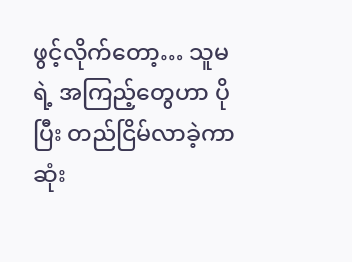ဖွင့်လိုက်တော့… သူမရဲ့ အကြည့်တွေဟာ ပိုပြီး တည်ငြိမ်လာခဲ့ကာ ဆုံး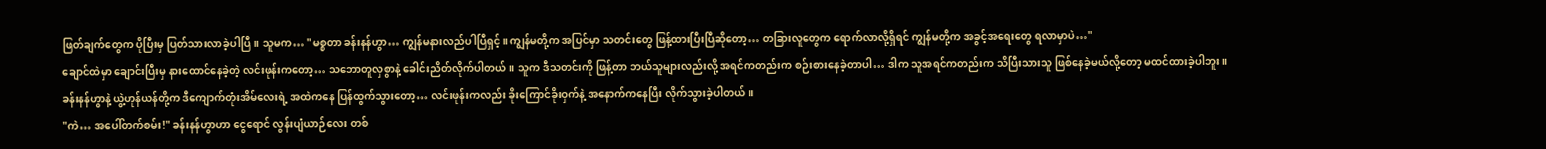ဖြတ်ချက်တွေက ပိုပြီးမှ ပြတ်သားလာခဲ့ပါပြီ။ သူမက… "မစ္စတာ ခန်းနန်ဟွာ… ကျွန်မနားလည်ပါပြီရှင့်။ ကျွန်မတို့က အပြင်မှာ သတင်းတွေ ဖြန့်ထားပြီးပြီဆိုတော့… တခြားလူတွေက ရောက်လာလို့ရှိရင် ကျွန်မတို့က အခွင့်အရေးတွေ ရလာမှာပဲ…"
ချောင်ထဲမှာ ချောင်းပြီးမှ နားထောင်နေခဲ့တဲ့ လင်းဖုန်းကတော့… သဘောတူလှစွာနဲ့ ခေါင်းညိတ်လိုက်ပါတယ်။ သူက ဒီသတင်းကို ဖြန့်တာ ဘယ်သူများလည်းလို့ အရင်ကတည်းက စဉ်းစားနေခဲ့တာပါ… ဒါက သူအရင်ကတည်းက သိပြီးသားသူ ဖြစ်နေခဲ့မယ်လို့တော့ မထင်ထားခဲ့ပါဘူး။
ခန်းနန်ဟွာနဲ့ ယွဲ့ဟုန်ယန်တို့က ဒီကျောက်တုံးအိမ်လေးရဲ့ အထဲကနေ ပြန်ထွက်သွားတော့… လင်းဖုန်းကလည်း ခိုးကြောင်ခိုးဝှက်နဲ့ အနောက်ကနေပြီး လိုက်သွားခဲ့ပါတယ်။
"ကဲ… အပေါ်တက်စမ်း!" ခန်းနန်ဟွာဟာ ငွေရောင် လွန်းပျံယာဉ်လေး တစ်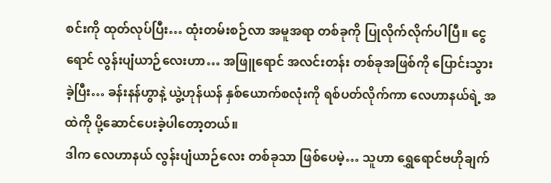စင်းကို ထုတ်လုပ်ပြီး… ထုံးတမ်းစဉ်လာ အမူအရာ တစ်ခုကို ပြုလိုက်လိုက်ပါပြီ။ ငွေရောင် လွန်းပျံယာဉ်လေးဟာ… အဖြူရောင် အလင်းတန်း တစ်ခုအဖြစ်ကို ပြောင်းသွားခဲ့ပြီး… ခန်းနန်ဟွာနဲ့ ယွဲ့ဟုန်ယန် နှစ်ယောက်စလုံးကို ရစ်ပတ်လိုက်ကာ လေဟာနယ်ရဲ့ အထဲကို ပို့ဆောင်ပေးခဲ့ပါတော့တယ်။
ဒါက လေဟာနယ် လွန်းပျံယာဉ်လေး တစ်ခုသာ ဖြစ်ပေမဲ့… သူဟာ ရွှေရောင်ဗဟိုချက်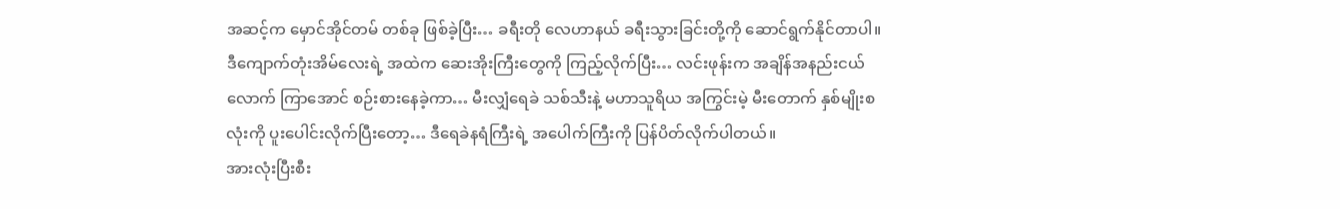အဆင့်က မှောင်အိုင်တမ် တစ်ခု ဖြစ်ခဲ့ပြီး… ခရီးတို လေဟာနယ် ခရီးသွားခြင်းတို့ကို ဆောင်ရွက်နိုင်တာပါ။
ဒီကျောက်တုံးအိမ်လေးရဲ့ အထဲက ဆေးအိုးကြီးတွေကို ကြည့်လိုက်ပြီး… လင်းဖုန်းက အချိန်အနည်းငယ်လောက် ကြာအောင် စဉ်းစားနေခဲ့ကာ… မီးလျှံရေခဲ သစ်သီးနဲ့ မဟာသူရိယ အကြွင်းမဲ့ မီးတောက် နှစ်မျိုးစလုံးကို ပူးပေါင်းလိုက်ပြီးတော့… ဒီရေခဲနရံကြီးရဲ့ အပေါက်ကြီးကို ပြန်ပိတ်လိုက်ပါတယ်။
အားလုံးပြီးစီး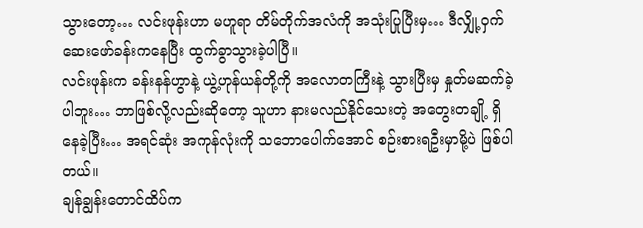သွားတော့… လင်းဖုန်းဟာ မဟူရာ တိမ်တိုက်အလံကို အသုံးပြုပြီးမှ… ဒီလျှို့ဝှက် ဆေးဖော်ခန်းကနေပြီး ထွက်ခွာသွားခဲ့ပါပြီ။
လင်းဖုန်းက ခန်းနန်ဟွာနဲ့ ယွဲ့ဟုန်ယန်တို့ကို အလောတကြီးနဲ့ သွားပြီးမှ နှုတ်မဆက်ခဲ့ပါဘူး… ဘာဖြစ်လို့လည်းဆိုတော့ သူဟာ နားမလည်နိုင်သေးတဲ့ အတွေးတချို့ ရှိနေခဲ့ပြီး… အရင်ဆုံး အကုန်လုံးကို သဘောပေါက်အောင် စဉ်းစားရဦးမှာမို့ပဲ ဖြစ်ပါတယ်။
ချန်ချွန်းတောင်ထိပ်က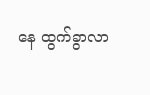နေ ထွက်ခွာလာ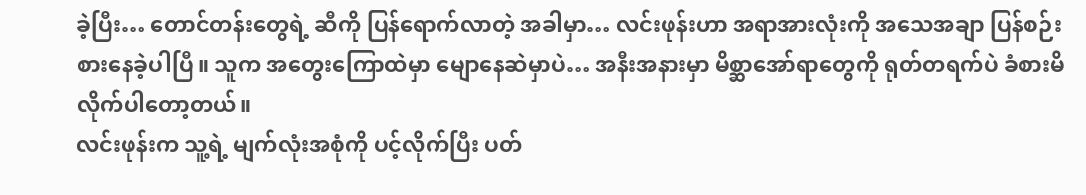ခဲ့ပြီး… တောင်တန်းတွေရဲ့ ဆီကို ပြန်ရောက်လာတဲ့ အခါမှာ… လင်းဖုန်းဟာ အရာအားလုံးကို အသေအချာ ပြန်စဉ်းစားနေခဲ့ပါပြီ။ သူက အတွေးကြောထဲမှာ မျောနေဆဲမှာပဲ… အနီးအနားမှာ မိစ္ဆာအော်ရာတွေကို ရုတ်တရက်ပဲ ခံစားမိလိုက်ပါတော့တယ်။
လင်းဖုန်းက သူ့ရဲ့ မျက်လုံးအစုံကို ပင့်လိုက်ပြီး ပတ်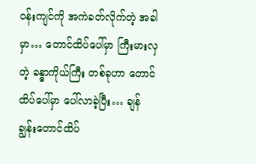ဝန်းကျင်ကို အကဲခတ်လိုက်တဲ့ အခါမှာ… တောင်ထိပ်ပေါ်မှာ ကြီးမားလှတဲ့ ခန္ဓာကိုယ်ကြီး တစ်ခုဟာ တောင်ထိပ်ပေါ်မှာ ပေါ်လာခဲ့ပြီး… ချန်ချွန်းတောင်ထိပ်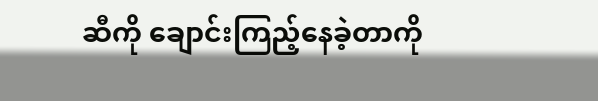ဆီကို ချောင်းကြည့်နေခဲ့တာကို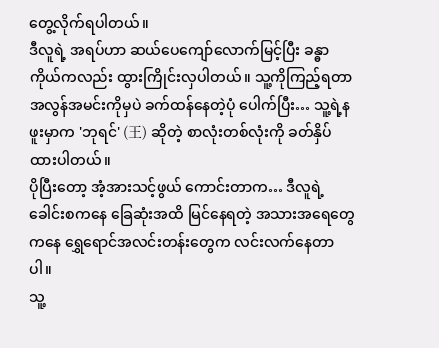တွေ့လိုက်ရပါတယ်။
ဒီလူရဲ့ အရပ်ဟာ ဆယ်ပေကျော်လောက်မြင့်ပြီး ခန္ဓာကိုယ်ကလည်း ထွားကြိုင်းလှပါတယ်။ သူ့ကိုကြည့်ရတာ အလွန်အမင်းကိုမှပဲ ခက်ထန်နေတဲ့ပုံ ပေါက်ပြီး… သူ့ရဲ့နဖူးမှာက 'ဘုရင်' (王) ဆိုတဲ့ စာလုံးတစ်လုံးကို ခတ်နှိပ်ထားပါတယ်။
ပိုပြီးတော့ အံ့အားသင့်ဖွယ် ကောင်းတာက… ဒီလူရဲ့ ခေါင်းစကနေ ခြေဆုံးအထိ မြင်နေရတဲ့ အသားအရေတွေကနေ ရွှေရောင်အလင်းတန်းတွေက လင်းလက်နေတာပါ။
သူ့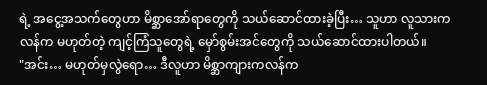ရဲ့ အငွေ့အသက်တွေဟာ မိစ္ဆာအော်ရာတွေကို သယ်ဆောင်ထားခဲ့ပြီး… သူဟာ လူသားကလန်က မဟုတ်တဲ့ ကျင့်ကြံသူတွေရဲ့ မှော်စွမ်းအင်တွေကို သယ်ဆောင်ထားပါတယ်။
"အင်း… မဟုတ်မှလွဲရော… ဒီလူဟာ မိစ္ဆာကျားကလန်က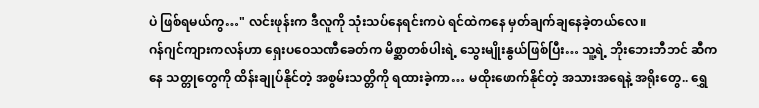ပဲ ဖြစ်ရမယ်ကွ…" လင်းဖုန်းက ဒီလူကို သုံးသပ်နေရင်းကပဲ ရင်ထဲကနေ မှတ်ချက်ချနေခဲ့တယ်လေ။
ဂန်ဂျင်ကျားကလန်ဟာ ရှေးပဝေသဏီခေတ်က မိစ္ဆာတစ်ပါးရဲ့ သွေးမျိုးနွယ်ဖြစ်ပြီး… သူ့ရဲ့ ဘိုးဘေးဘီဘင် ဆီကနေ သတ္တုတွေကို ထိန်းချုပ်နိုင်တဲ့ အစွမ်းသတ္တိကို ရထားခဲ့ကာ… မထိုးဖောက်နိုင်တဲ့ အသားအရေနဲ့ အရိုးတွေ.. ရွှေ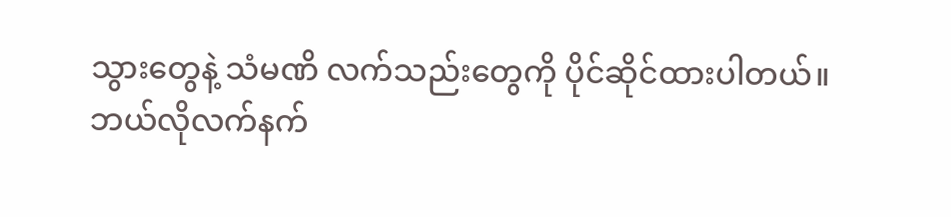သွားတွေနဲ့ သံမဏိ လက်သည်းတွေကို ပိုင်ဆိုင်ထားပါတယ်။
ဘယ်လိုလက်နက်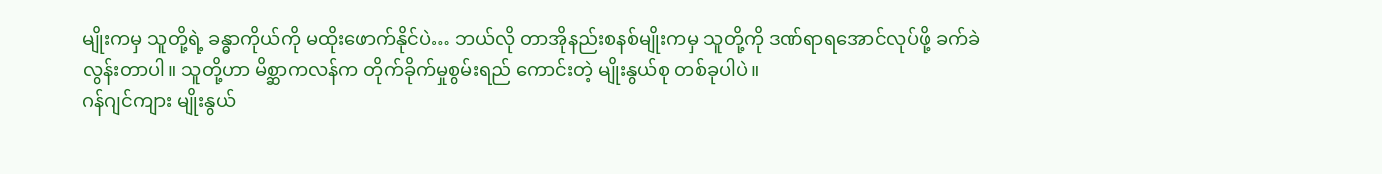မျိုးကမှ သူတို့ရဲ့ ခန္ဓာကိုယ်ကို မထိုးဖောက်နိုင်ပဲ… ဘယ်လို တာအိုနည်းစနစ်မျိုးကမှ သူတို့ကို ဒဏ်ရာရအောင်လုပ်ဖို့ ခက်ခဲလွန်းတာပါ။ သူတို့ဟာ မိစ္ဆာကလန်က တိုက်ခိုက်မှုစွမ်းရည် ကောင်းတဲ့ မျိုးနွယ်စု တစ်ခုပါပဲ။
ဂန်ဂျင်ကျား မျိုးနွယ်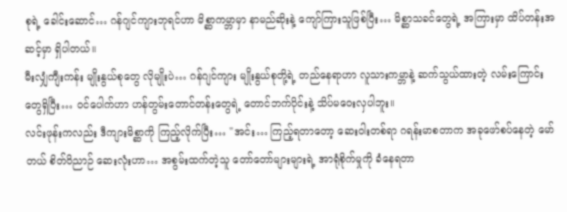စုရဲ့ ခေါင်းဆောင်… ဂန်ဂျင်ကျားဘုရင်ဟာ မိစ္ဆာကမ္ဘာမှာ နာမည်ဆိုးနဲ့ ကျော်ကြားသူဖြစ်ပြီး… မိစ္ဆာသခင်တွေရဲ့ အကြားမှာ ထိပ်တန်းအဆင့်မှာ ရှိပါတယ်။
မီးလျှံကျီးကန်း မျိုးနွယ်စုတွေ လိုမျိုးပဲ… ဂန်ဂျင်ကျား မျိုးနွယ်စုတို့ရဲ့ တည်နေရာဟာ လူသားကမ္ဘာနဲ့ ဆက်သွယ်ထားတဲ့ လမ်းကြောင်းတွေရှိပြီး… ဝင်ပေါက်ဟာ ဟန်တွမ်းတောင်တန်းတွေရဲ့ တောင်ဘက်ပိုင်းနဲ့ သိပ်မဝေးလှပါဘူး။
လင်းဖုန်းကလည်း ဒီကျားမိစ္ဆာကို ကြည့်လိုက်ပြီး… "အင်း… ကြည့်ရတာတော့ ဆေးဝါးတစ်ရာ ဂရန်းမာစတာက အခုဖော်စပ်နေတဲ့ မော်တယ် စိတ်ဝိညာဉ် ဆေးလုံးဟာ… အစွမ်းထက်တဲ့သူ တော်တော်များများရဲ့ အာရုံစိုက်မှုကို ခံနေရတာ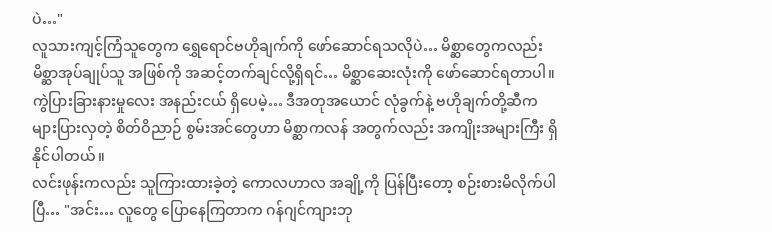ပဲ…"
လူသားကျင့်ကြံသူတွေက ရွှေရောင်ဗဟိုချက်ကို ဖော်ဆောင်ရသလိုပဲ… မိစ္ဆာတွေကလည်း မိစ္ဆာအုပ်ချုပ်သူ အဖြစ်ကို အဆင့်တက်ချင်လို့ရှိရင်… မိစ္ဆာဆေးလုံးကို ဖော်ဆောင်ရတာပါ။ ကွဲပြားခြားနားမှုလေး အနည်းငယ် ရှိပေမဲ့… ဒီအတုအယောင် လုံခွက်နဲ့ ဗဟိုချက်တို့ဆီက များပြားလှတဲ့ စိတ်ဝိညာဉ် စွမ်းအင်တွေဟာ မိစ္ဆာကလန် အတွက်လည်း အကျိုးအများကြီး ရှိနိုင်ပါတယ်။
လင်းဖုန်းကလည်း သူကြားထားခဲ့တဲ့ ကောလဟာလ အချို့ကို ပြန်ပြီးတော့ စဉ်းစားမိလိုက်ပါပြီ… "အင်း… လူတွေ ပြောနေကြတာက ဂန်ဂျင်ကျားဘု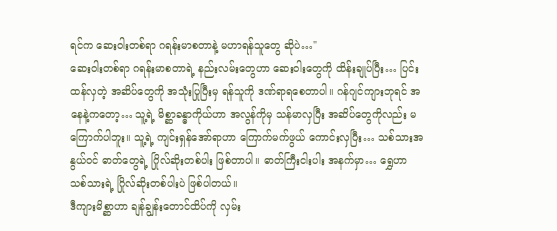ရင်က ဆေးဝါးတစ်ရာ ဂရန်းမာစတာနဲ့ မဟာရန်သူတွေ ဆိုပဲ…"
ဆေးဝါးတစ်ရာ ဂရန်းမာစတာရဲ့ နည်းလမ်းတွေဟာ ဆေးဝါးတွေကို ထိန်းချုပ်ပြီး… ပြင်းထန်လှတဲ့ အဆိပ်တွေကို အသုံးပြုပြီးမှ ရန်သူကို ဒဏ်ရာရစေတာပါ။ ဂန်ဂျင်ကျားဘုရင် အနေနဲ့ကတော့… သူ့ရဲ့ မိစ္ဆာခန္ဓာကိုယ်ဟာ အလွန်ကိုမှ သန်မာလှပြီး အဆိပ်တွေကိုလည်း မကြောက်ပါဘူး။ သူ့ရဲ့ ကျင်းရှန်အော်ရာဟာ ကြောက်မက်ဖွယ် ကောင်းလှပြီး… သစ်သားအနွယ်ဝင် ဓာတ်တွေရဲ့ ဂြိုလ်ဆိုးတစ်ပါး ဖြစ်တာပါ။ ဓာတ်ကြီးငါးပါး အနက်မှာ… ရွှေဟာ သစ်သားရဲ့ ဂြိုလ်ဆိုးတစ်ပါးပဲ ဖြစ်ပါတယ်။
ဒီကျားမိစ္ဆာဟာ ချန်ချွန်းတောင်ထိပ်ကို လှမ်း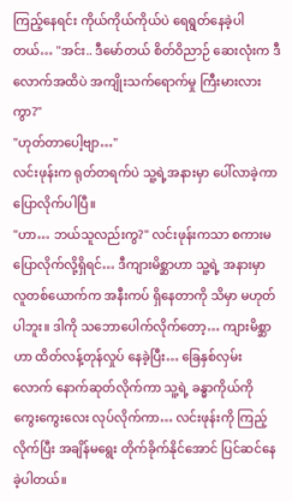ကြည့်နေရင်း ကိုယ်ကိုယ်ကိုယ်ပဲ ရေရွတ်နေခဲ့ပါတယ်… "အင်း.. ဒီမော်တယ် စိတ်ဝိညာဉ် ဆေးလုံးက ဒီလောက်အထိပဲ အကျိုးသက်ရောက်မှု ကြီးမားလားကွာ?"
"ဟုတ်တာပေါ့ဗျာ…"
လင်းဖုန်းက ရုတ်တရက်ပဲ သူ့ရဲ့အနားမှာ ပေါ်လာခဲ့ကာ ပြောလိုက်ပါပြီ။
"ဟာ… ဘယ်သူလည်းကွ?" လင်းဖုန်းကသာ စကားမပြောလိုက်လို့ရှိရင်… ဒီကျားမိစ္ဆာဟာ သူ့ရဲ့ အနားမှာ လူတစ်ယောက်က အနီးကပ် ရှိနေတာကို သိမှာ မဟုတ်ပါဘူး။ ဒါကို သဘောပေါက်လိုက်တော့… ကျားမိစ္ဆာဟာ ထိတ်လန့်တုန်လှုပ် နေခဲ့ပြီး… ခြေနှစ်လှမ်းလောက် နောက်ဆုတ်လိုက်ကာ သူ့ရဲ့ ခန္ဓာကိုယ်ကို ကွေးကွေးလေး လုပ်လိုက်ကာ… လင်းဖုန်းကို ကြည့်လိုက်ပြီး အချိန်မရွေး တိုက်ခိုက်နိုင်အောင် ပြင်ဆင်နေခဲ့ပါတယ်။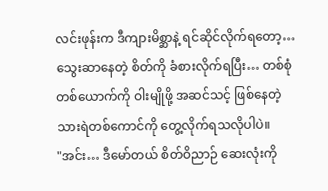လင်းဖုန်းက ဒီကျားမိစ္ဆာနဲ့ ရင်ဆိုင်လိုက်ရတော့… သွေးဆာနေတဲ့ စိတ်ကို ခံစားလိုက်ရပြီး… တစ်စုံတစ်ယောက်ကို ဝါးမျိုဖို့ အဆင်သင့် ဖြစ်နေတဲ့ သားရဲတစ်ကောင်ကို တွေ့လိုက်ရသလိုပါပဲ။
"အင်း… ဒီမော်တယ် စိတ်ဝိညာဉ် ဆေးလုံးကို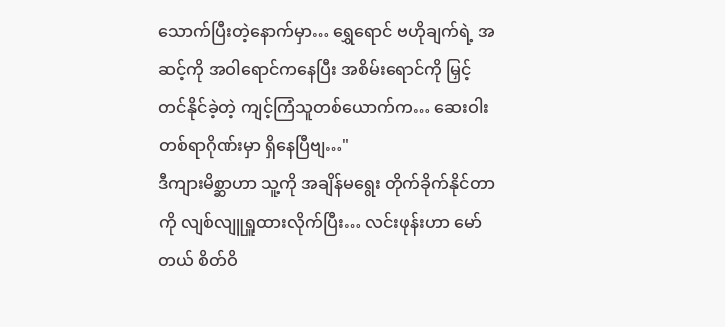သောက်ပြီးတဲ့နောက်မှာ… ရွှေရောင် ဗဟိုချက်ရဲ့ အဆင့်ကို အဝါရောင်ကနေပြီး အစိမ်းရောင်ကို မြှင့်တင်နိုင်ခဲ့တဲ့ ကျင့်ကြံသူတစ်ယောက်က… ဆေးဝါးတစ်ရာဂိုဏ်းမှာ ရှိနေပြီဗျ…"
ဒီကျားမိစ္ဆာဟာ သူ့ကို အချိန်မရွေး တိုက်ခိုက်နိုင်တာကို လျစ်လျူရှူထားလိုက်ပြီး… လင်းဖုန်းဟာ မော်တယ် စိတ်ဝိ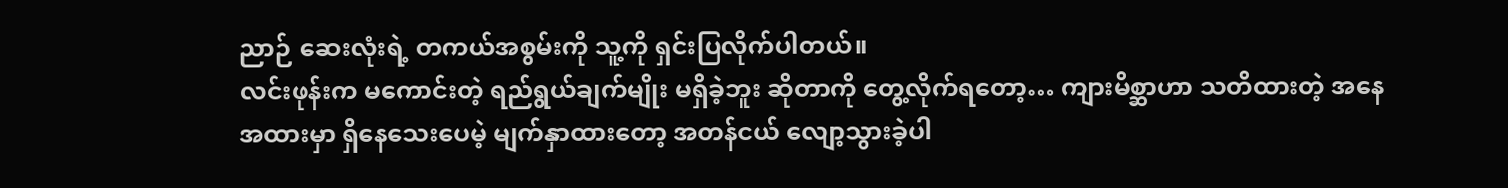ညာဉ် ဆေးလုံးရဲ့ တကယ်အစွမ်းကို သူ့ကို ရှင်းပြလိုက်ပါတယ်။
လင်းဖုန်းက မကောင်းတဲ့ ရည်ရွယ်ချက်မျိုး မရှိခဲ့ဘူး ဆိုတာကို တွေ့လိုက်ရတော့… ကျားမိစ္ဆာဟာ သတိထားတဲ့ အနေအထားမှာ ရှိနေသေးပေမဲ့ မျက်နှာထားတော့ အတန်ငယ် လျော့သွားခဲ့ပါ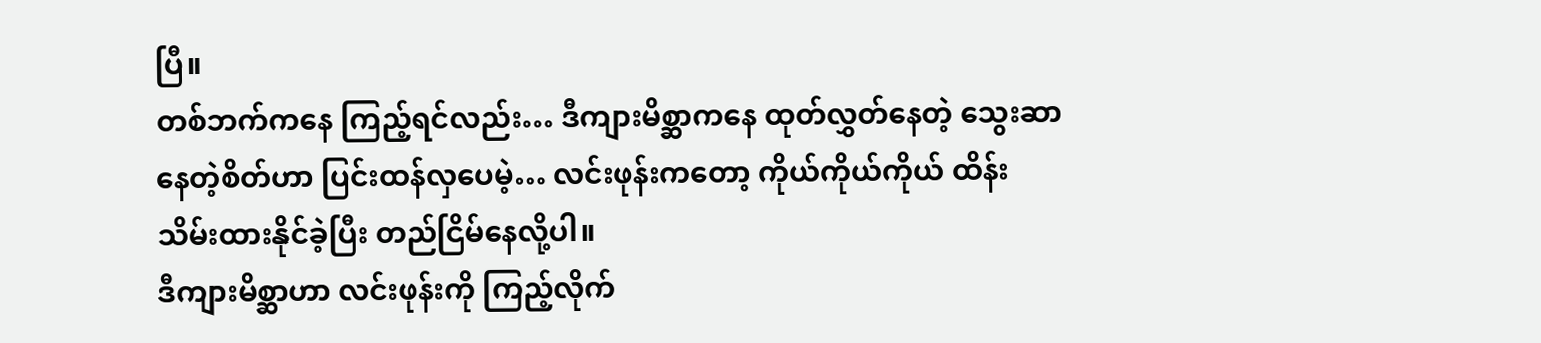ပြီ။
တစ်ဘက်ကနေ ကြည့်ရင်လည်း… ဒီကျားမိစ္ဆာကနေ ထုတ်လွှတ်နေတဲ့ သွေးဆာနေတဲ့စိတ်ဟာ ပြင်းထန်လှပေမဲ့… လင်းဖုန်းကတော့ ကိုယ်ကိုယ်ကိုယ် ထိန်းသိမ်းထားနိုင်ခဲ့ပြီး တည်ငြိမ်နေလို့ပါ။
ဒီကျားမိစ္ဆာဟာ လင်းဖုန်းကို ကြည့်လိုက်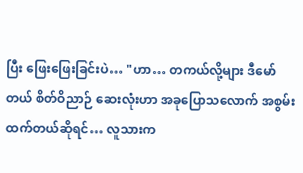ပြီး ဖြေးဖြေးခြင်းပဲ… "ဟာ… တကယ်လို့များ ဒီမော်တယ် စိတ်ဝိညာဉ် ဆေးလုံးဟာ အခုပြောသလောက် အစွမ်းထက်တယ်ဆိုရင်… လူသားက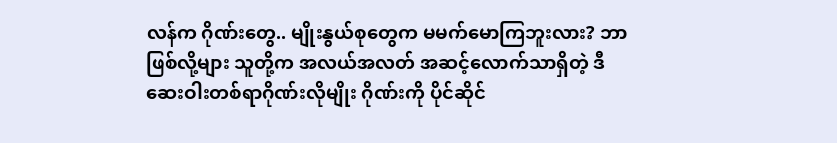လန်က ဂိုဏ်းတွေ.. မျိုးနွယ်စုတွေက မမက်မောကြဘူးလား? ဘာဖြစ်လို့များ သူတို့က အလယ်အလတ် အဆင့်လောက်သာရှိတဲ့ ဒီဆေးဝါးတစ်ရာဂိုဏ်းလိုမျိုး ဂိုဏ်းကို ပိုင်ဆိုင်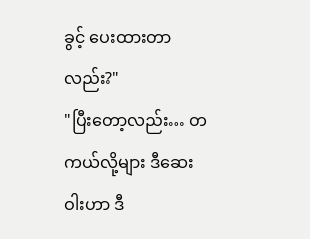ခွင့် ပေးထားတာလည်း?"
"ပြီးတော့လည်း… တကယ်လို့များ ဒီဆေးဝါးဟာ ဒီ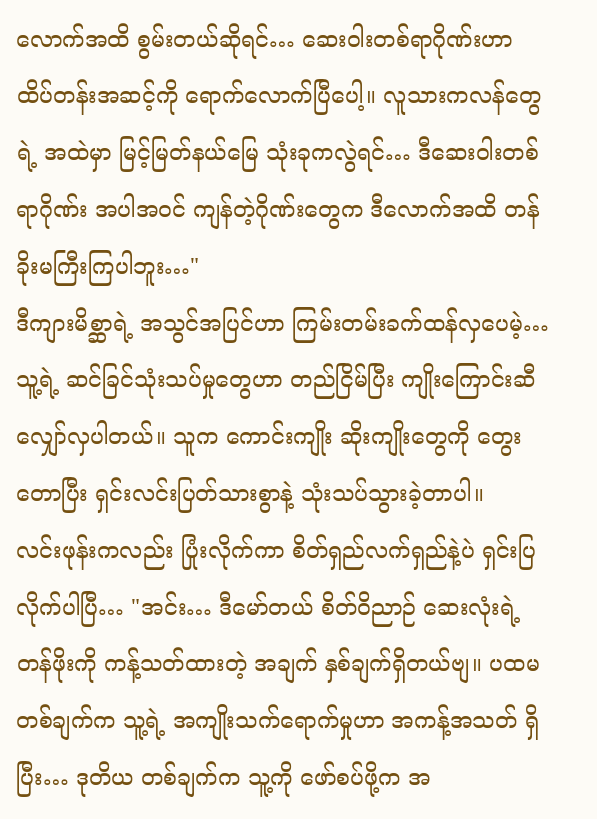လောက်အထိ စွမ်းတယ်ဆိုရင်… ဆေးဝါးတစ်ရာဂိုဏ်းဟာ ထိပ်တန်းအဆင့်ကို ရောက်လောက်ပြီပေါ့။ လူသားကလန်တွေရဲ့ အထဲမှာ မြင့်မြတ်နယ်မြေ သုံးခုကလွဲရင်… ဒီဆေးဝါးတစ်ရာဂိုဏ်း အပါအဝင် ကျန်တဲ့ဂိုဏ်းတွေက ဒီလောက်အထိ တန်ခိုးမကြီးကြပါဘူး…"
ဒီကျားမိစ္ဆာရဲ့ အသွင်အပြင်ဟာ ကြမ်းတမ်းခက်ထန်လှပေမဲ့… သူ့ရဲ့ ဆင်ခြင်သုံးသပ်မှုတွေဟာ တည်ငြိမ်ပြီး ကျိုးကြောင်းဆီလျှော်လှပါတယ်။ သူက ကောင်းကျိုး ဆိုးကျိုးတွေကို တွေးတောပြီး ရှင်းလင်းပြတ်သားစွာနဲ့ သုံးသပ်သွားခဲ့တာပါ။
လင်းဖုန်းကလည်း ပြုံးလိုက်ကာ စိတ်ရှည်လက်ရှည်နဲ့ပဲ ရှင်းပြလိုက်ပါပြီ… "အင်း… ဒီမော်တယ် စိတ်ဝိညာဉ် ဆေးလုံးရဲ့ တန်ဖိုးကို ကန့်သတ်ထားတဲ့ အချက် နှစ်ချက်ရှိတယ်ဗျ။ ပထမ တစ်ချက်က သူ့ရဲ့ အကျိုးသက်ရောက်မှုဟာ အကန့်အသတ် ရှိပြီး… ဒုတိယ တစ်ချက်က သူ့ကို ဖော်စပ်ဖို့က အ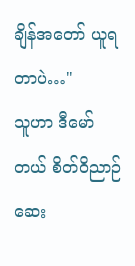ချိန်အတော် ယူရတာပဲ…"
သူဟာ ဒီမော်တယ် စိတ်ဝိညာဉ် ဆေး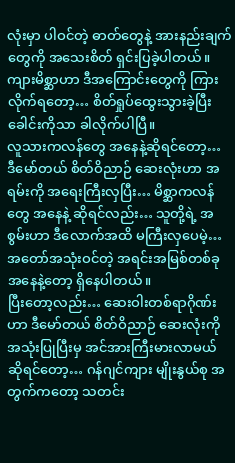လုံးမှာ ပါဝင်တဲ့ ဓာတ်တွေနဲ့ အားနည်းချက်တွေကို အသေးစိတ် ရှင်းပြခဲ့ပါတယ်။
ကျားမိစ္ဆာဟာ ဒီအကြောင်းတွေကို ကြားလိုက်ရတော့… စိတ်ရှုပ်ထွေးသွားခဲ့ပြီး ခေါင်းကိုသာ ခါလိုက်ပါပြီ။
လူသားကလန်တွေ အနေနဲ့ဆိုရင်တော့… ဒီမော်တယ် စိတ်ဝိညာဉ် ဆေးလုံးဟာ အရမ်းကို အရေးကြီးလှပြီး… မိစ္ဆာကလန်တွေ အနေနဲ့ ဆိုရင်လည်း… သူတို့ရဲ့ အစွမ်းဟာ ဒီလောက်အထိ မကြီးလှပေမဲ့… အတော်အသုံးဝင်တဲ့ အရင်းအမြစ်တစ်ခု အနေနဲ့တော့ ရှိနေပါတယ်။
ပြီးတော့လည်း… ဆေးဝါးတစ်ရာဂိုဏ်းဟာ ဒီမော်တယ် စိတ်ဝိညာဉ် ဆေးလုံးကို အသုံးပြုပြီးမှ အင်အားကြီးမားလာမယ် ဆိုရင်တော့… ဂန်ဂျင်ကျား မျိုးနွယ်စု အတွက်ကတော့ သတင်း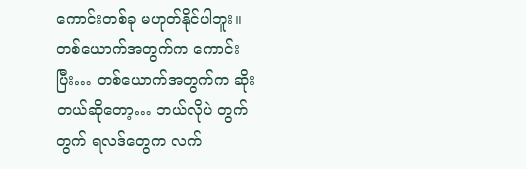ကောင်းတစ်ခု မဟုတ်နိုင်ပါဘူး။
တစ်ယောက်အတွက်က ကောင်းပြီး… တစ်ယောက်အတွက်က ဆိုးတယ်ဆိုတော့… ဘယ်လိုပဲ တွက်တွက် ရလဒ်တွေက လက်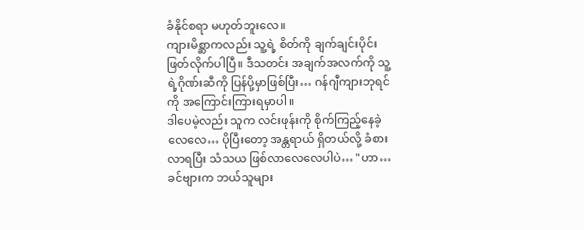ခံနိုင်စရာ မဟုတ်ဘူးလေ။
ကျားမိစ္ဆာကလည်း သူ့ရဲ့ စိတ်ကို ချက်ချင်းပိုင်းဖြတ်လိုက်ပါပြီ။ ဒီသတင်း အချက်အလက်ကို သူ့ရဲ့ဂိုဏ်းဆီကို ပြန်ပို့မှာဖြစ်ပြီး… ဂန်ဂျီကျားဘုရင်ကို အကြောင်းကြားရမှာပါ။
ဒါပေမဲ့လည်း သူက လင်းဖုန်းကို စိုက်ကြည့်နေခဲ့လေလေ… ပိုပြီးတော့ အန္တရာယ် ရှိတယ်လို့ ခံစားလာရပြီး သံသယ ဖြစ်လာလေလေပါပဲ… "ဟာ… ခင်ဗျားက ဘယ်သူများ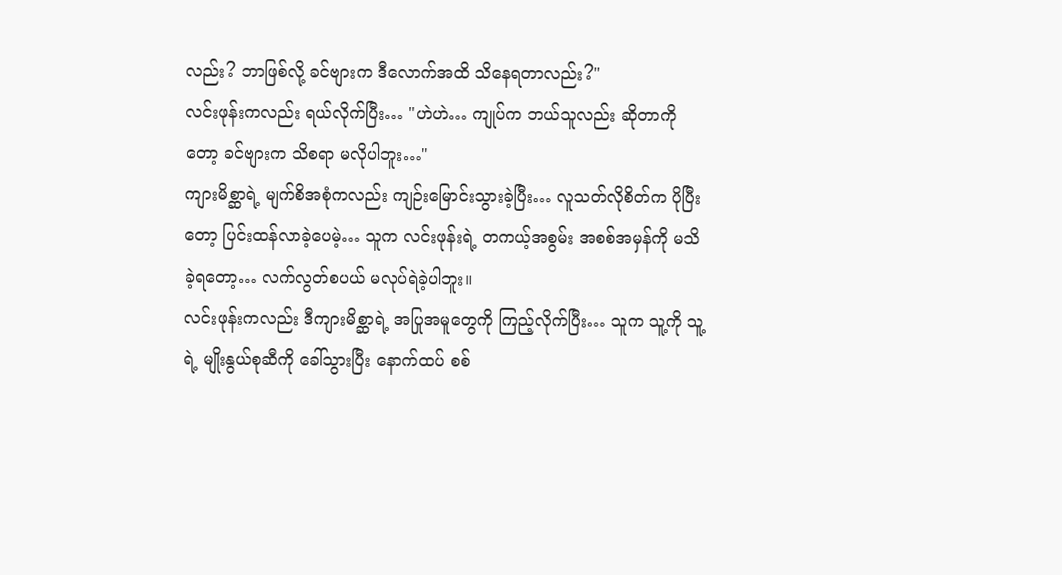လည်း? ဘာဖြစ်လို့ ခင်ဗျားက ဒီလောက်အထိ သိနေရတာလည်း?"
လင်းဖုန်းကလည်း ရယ်လိုက်ပြီး… "ဟဲဟဲ… ကျုပ်က ဘယ်သူလည်း ဆိုတာကိုတော့ ခင်ဗျားက သိစရာ မလိုပါဘူး…"
ကျားမိစ္ဆာရဲ့ မျက်စိအစုံကလည်း ကျဉ်းမြောင်းသွားခဲ့ပြီး… လူသတ်လိုစိတ်က ပိုပြီးတော့ ပြင်းထန်လာခဲ့ပေမဲ့… သူက လင်းဖုန်းရဲ့ တကယ့်အစွမ်း အစစ်အမှန်ကို မသိခဲ့ရတော့… လက်လွတ်စပယ် မလုပ်ရဲခဲ့ပါဘူး။
လင်းဖုန်းကလည်း ဒီကျားမိစ္ဆာရဲ့ အပြုအမူတွေကို ကြည့်လိုက်ပြီး… သူက သူ့ကို သူ့ရဲ့ မျိုးနွယ်စုဆီကို ခေါ်သွားပြီး နောက်ထပ် စစ်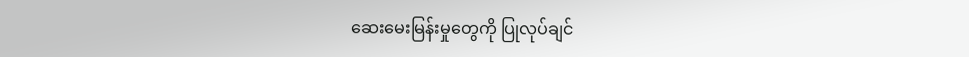ဆေးမေးမြန်းမှုတွေကို ပြုလုပ်ချင်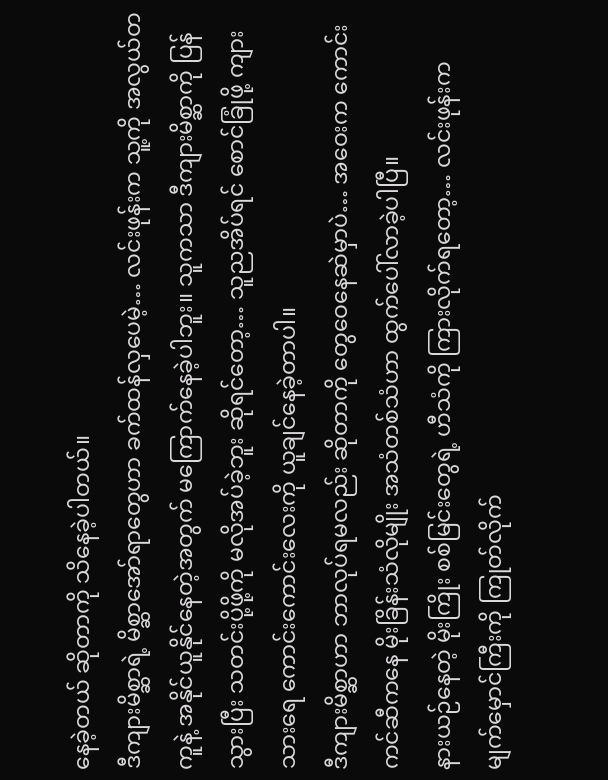နေခဲ့တယ် ဆိုတာကို သိနေခဲ့ပါတယ်။
ဒီကျားမိစ္ဆာရဲ့ မိစ္ဆာအော်ရာတွေဟာ ခက်ထန်လှပေမဲ့… လင်းဖုန်းက သူ့ကို အလွယ်တကူနဲ့ အနိုင်ယူနိုင်နေတဲ့အတွက် မကြောက်နေခဲ့ပါဘူး။ သူကသာ ဒီကျားမိစ္ဆာကို ပြန်သွားပြီး သတင်းပို့ဖို့ကို မလိုအပ်ခဲ့ဘူး ဆိုရင်တော့… သူညအိပ်ရင် စောင်ခြုံဖို့ ကျားသားရေ ကောင်းကောင်းလေးကို ယူချင်နေခဲ့တာပါ။
ဒီကျားမိစ္ဆာဟာ ဘာလုပ်ရမလည်း ဆိုတာကို တွေဝေနေဆဲမှာပဲ… အဝေးက ကောင်းကင်ဆီကနေ မိုးခြိန်းသံလိုမျိုး အသံတစ်သံဟာ ထွက်ပေါ်လာခဲ့ပါပြီ။
နားယဉ်နေတဲ့ မိုးကြိုး စစ်မြင်းတွေရဲ့ ဟီသံကို ကြားလိုက်ရတော့… လင်းဖုန်းက မျက်မှောင်ကြီးကို ကြုတ်လိုက်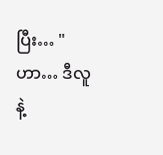ပြီး… "ဟာ… ဒီလူနဲ့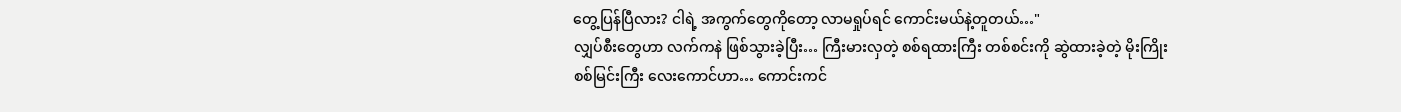တွေ့ပြန်ပြီလား? ငါရဲ့ အကွက်တွေကိုတော့ လာမရှုပ်ရင် ကောင်းမယ်နဲ့တူတယ်…"
လျှပ်စီးတွေဟာ လက်ကနဲ ဖြစ်သွားခဲ့ပြီး… ကြီးမားလှတဲ့ စစ်ရထားကြီး တစ်စင်းကို ဆွဲထားခဲ့တဲ့ မိုးကြိုးစစ်မြင်းကြီး လေးကောင်ဟာ… ကောင်းကင်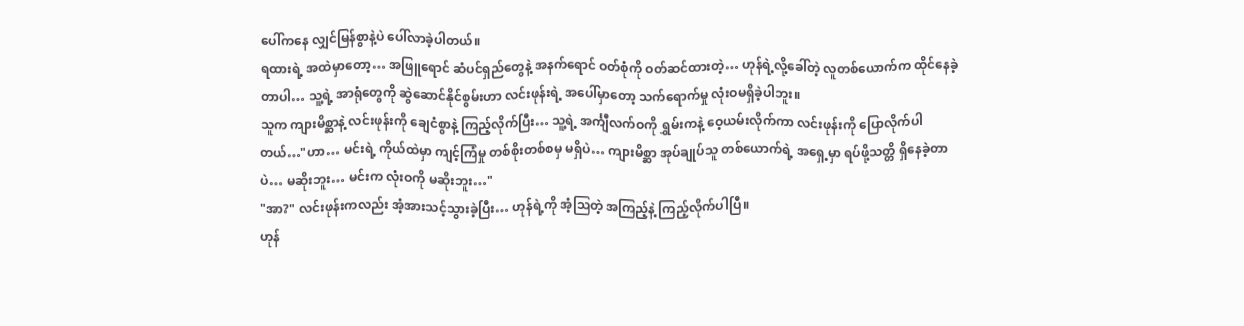ပေါ်ကနေ လျှင်မြန်စွာနဲ့ပဲ ပေါ်လာခဲ့ပါတယ်။
ရထားရဲ့ အထဲမှာတော့… အဖြူရောင် ဆံပင်ရှည်တွေနဲ့ အနက်ရောင် ဝတ်စုံကို ဝတ်ဆင်ထားတဲ့… ဟုန်ရဲ့လို့ခေါ်တဲ့ လူတစ်ယောက်က ထိုင်နေခဲ့တာပါ… သူ့ရဲ့ အာရုံတွေကို ဆွဲဆောင်နိုင်စွမ်းဟာ လင်းဖုန်းရဲ့ အပေါ်မှာတော့ သက်ရောက်မှု လုံးဝမရှိခဲ့ပါဘူး။
သူက ကျားမိစ္ဆာနဲ့ လင်းဖုန်းကို ချေငံစွာနဲ့ ကြည့်လိုက်ပြီး… သူ့ရဲ့ အင်္ကျီလက်ဝကို ရွှမ်းကနဲ့ ဝေ့ယမ်းလိုက်ကာ လင်းဖုန်းကို ပြောလိုက်ပါတယ်…"ဟာ… မင်းရဲ့ ကိုယ်ထဲမှာ ကျင့်ကြံမှု တစ်စိုးတစ်စမှ မရှိပဲ… ကျားမိစ္ဆာ အုပ်ချုပ်သူ တစ်ယောက်ရဲ့ အရှေ့မှာ ရပ်ဖို့သတ္တိ ရှိနေခဲ့တာပဲ… မဆိုးဘူး… မင်းက လုံးဝကို မဆိုးဘူး…"
"အာ?" လင်းဖုန်းကလည်း အံ့အားသင့်သွားခဲ့ပြီး… ဟုန်ရဲ့ကို အံ့ဩတဲ့ အကြည့်နဲ့ ကြည့်လိုက်ပါပြီ။
ဟုန်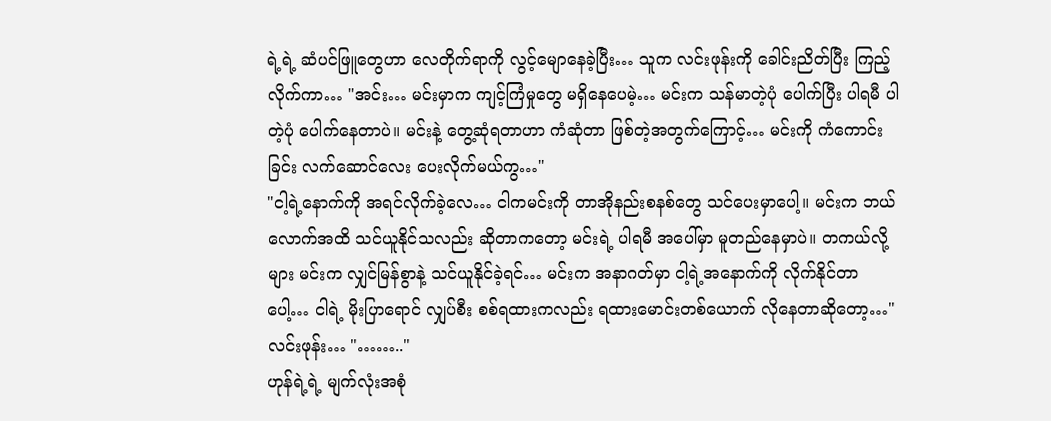ရဲ့ရဲ့ ဆံပင်ဖြူတွေဟာ လေတိုက်ရာကို လွင့်မျောနေခဲ့ပြီး… သူက လင်းဖုန်းကို ခေါင်းညိတ်ပြီး ကြည့်လိုက်ကာ… "အင်း… မင်းမှာက ကျင့်ကြံမှုတွေ မရှိနေပေမဲ့… မင်းက သန်မာတဲ့ပုံ ပေါက်ပြီး ပါရမီ ပါတဲ့ပုံ ပေါက်နေတာပဲ။ မင်းနဲ့ တွေ့ဆုံရတာဟာ ကံဆုံတာ ဖြစ်တဲ့အတွက်ကြောင့်… မင်းကို ကံကောင်းခြင်း လက်ဆောင်လေး ပေးလိုက်မယ်ကွ…"
"ငါ့ရဲ့နောက်ကို အရင်လိုက်ခဲ့လေ… ငါကမင်းကို တာအိုနည်းစနစ်တွေ သင်ပေးမှာပေါ့။ မင်းက ဘယ်လောက်အထိ သင်ယူနိုင်သလည်း ဆိုတာကတော့ မင်းရဲ့ ပါရမီ အပေါ်မှာ မူတည်နေမှာပဲ။ တကယ်လို့များ မင်းက လျှင်မြန်စွာနဲ့ သင်ယူနိုင်ခဲ့ရင်… မင်းက အနာဂတ်မှာ ငါ့ရဲ့အနောက်ကို လိုက်နိုင်တာပေါ့… ငါရဲ့ မိုးပြာရောင် လျှပ်စီး စစ်ရထားကလည်း ရထားမောင်းတစ်ယောက် လိုနေတာဆိုတော့…"
လင်းဖုန်း… "…….."
ဟုန်ရဲ့ရဲ့ မျက်လုံးအစုံ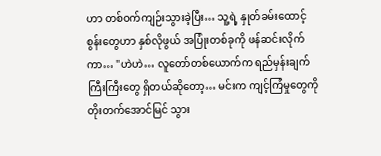ဟာ တစ်ဝက်ကျဉ်းသွားခဲ့ပြီး… သူ့ရဲ့ နှုတ်ခမ်းထောင့်စွန်းတွေဟာ နှစ်လိုဖွယ် အပြုံးတစ်ခုကို ဖန်ဆင်းလိုက်ကာ… "ဟဲဟဲ… လူတော်တစ်ယောက်က ရည်မှန်းချက် ကြီးကြီးတွေ ရှိတယ်ဆိုတော့… မင်းက ကျင့်ကြံမှုတွေကို တိုးတက်အောင်မြင် သွား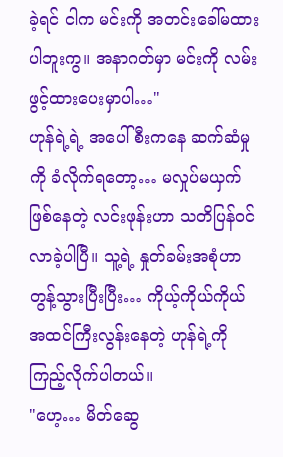ခဲ့ရင် ငါက မင်းကို အတင်းခေါ်မထားပါဘူးကွ။ အနာဂတ်မှာ မင်းကို လမ်းဖွင့်ထားပေးမှာပါ…"
ဟုန်ရဲ့ရဲ့ အပေါ်စီးကနေ ဆက်ဆံမှုကို ခံလိုက်ရတော့… မလှုပ်မယှက် ဖြစ်နေတဲ့ လင်းဖုန်းဟာ သတိပြန်ဝင်လာခဲ့ပါပြီ။ သူ့ရဲ့ နှုတ်ခမ်းအစုံဟာ တွန့်သွားပြီးပြီး… ကိုယ့်ကိုယ်ကိုယ် အထင်ကြီးလွန်းနေတဲ့ ဟုန်ရဲ့ကို ကြည့်လိုက်ပါတယ်။
"ဟေ့… မိတ်ဆွေ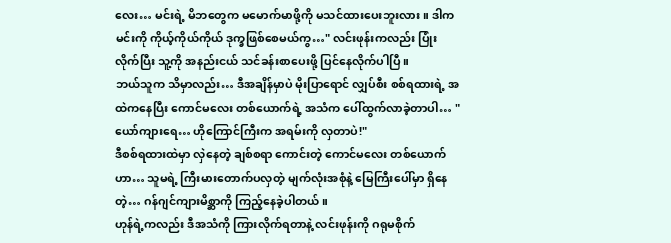လေး… မင်းရဲ့ မိဘတွေက မမောက်မာဖို့ကို မသင်ထားပေးဘူးလား။ ဒါက မင်းကို ကိုယ့်ကိုယ်ကိုယ် ဒုက္ခဖြစ်စေမယ်ကွ…" လင်းဖုန်းကလည်း ပြုံးလိုက်ပြီး သူ့ကို အနည်းငယ် သင်ခန်းစာပေးဖို့ ပြင်နေလိုက်ပါပြီ။
ဘယ်သူက သိမှာလည်း… ဒီအချိန်မှာပဲ မိုးပြာရောင် လျှပ်စီး စစ်ရထားရဲ့ အထဲကနေပြီး ကောင်မလေး တစ်ယောက်ရဲ့ အသံက ပေါ်ထွက်လာခဲ့တာပါ… "ယော်ကျားရေ… ဟိုကြောင်ကြီးက အရမ်းကို လှတာပဲ!"
ဒီစစ်ရထားထဲမှာ လှဲနေတဲ့ ချစ်စရာ ကောင်းတဲ့ ကောင်မလေး တစ်ယောက်ဟာ… သူမရဲ့ ကြီးမားတောက်ပလှတဲ့ မျက်လုံးအစုံနဲ့ မြေကြီးပေါ်မှာ ရှိနေတဲ့… ဂန်ဂျင်ကျားမိစ္ဆာကို ကြည့်နေခဲ့ပါတယ်။
ဟုန်ရဲ့ကလည်း ဒီအသံကို ကြားလိုက်ရတာနဲ့ လင်းဖုန်းကို ဂရုမစိုက်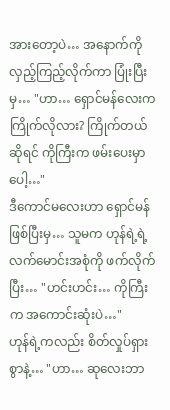အားတော့ပဲ… အနောက်ကို လှည့်ကြည့်လိုက်ကာ ပြုံးပြီးမှ… "ဟာ… ရှောင်မန်လေးက ကြိုက်လိုလား? ကြိုက်တယ်ဆိုရင် ကိုကြီးက ဖမ်းပေးမှာပေါ့…"
ဒီကောင်မလေးဟာ ရှောင်မန်ဖြစ်ပြီးမှ… သူမက ဟုန်ရဲ့ရဲ့ လက်မောင်းအစုံကို ဖက်လိုက်ပြီး… "ဟင်းဟင်း… ကိုကြီးက အကောင်းဆုံးပဲ…"
ဟုန်ရဲ့ကလည်း စိတ်လှုပ်ရှားစွာနဲ့… "ဟာ… ဆုလေးဘာ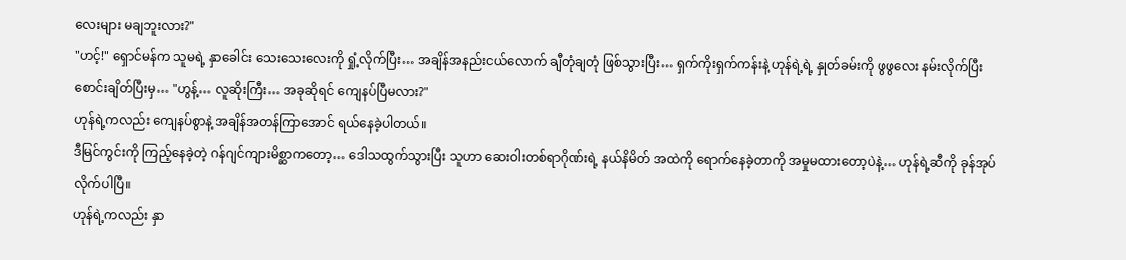လေးများ မချဘူးလား?"
"ဟင့်!" ရှောင်မန်က သူမရဲ့ နှာခေါင်း သေးသေးလေးကို ရှုံ့လိုက်ပြီး… အချိန်အနည်းငယ်လောက် ချီတုံချတုံ ဖြစ်သွားပြီး… ရှက်ကိုးရှက်ကန်းနဲ့ ဟုန်ရဲ့ရဲ့ နှုတ်ခမ်းကို ဖွဖွလေး နမ်းလိုက်ပြီး စောင်းချိတ်ပြီးမှ… "ဟွန့်… လူဆိုးကြီး… အခုဆိုရင် ကျေနပ်ပြီမလား?"
ဟုန်ရဲ့ကလည်း ကျေနပ်စွာနဲ့ အချိန်အတန်ကြာအောင် ရယ်နေခဲ့ပါတယ်။
ဒီမြင်ကွင်းကို ကြည့်နေခဲ့တဲ့ ဂန်ဂျင်ကျားမိစ္ဆာကတော့… ဒေါသထွက်သွားပြီး သူဟာ ဆေးဝါးတစ်ရာဂိုဏ်းရဲ့ နယ်နိမိတ် အထဲကို ရောက်နေခဲ့တာကို အမှုမထားတော့ပဲနဲ့… ဟုန်ရဲ့ဆီကို ခုန်အုပ်လိုက်ပါပြီ။
ဟုန်ရဲ့ကလည်း နှာ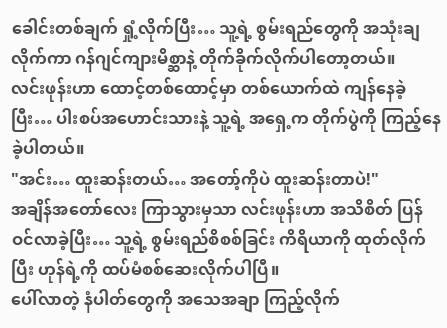ခေါင်းတစ်ချက် ရှုံ့လိုက်ပြီး… သူ့ရဲ့ စွမ်းရည်တွေကို အသုံးချလိုက်ကာ ဂန်ဂျင်ကျားမိစ္ဆာနဲ့ တိုက်ခိုက်လိုက်ပါတော့တယ်။
လင်းဖုန်းဟာ ထောင့်တစ်ထောင့်မှာ တစ်ယောက်ထဲ ကျန်နေခဲ့ပြီး… ပါးစပ်အဟောင်းသားနဲ့ သူ့ရဲ့ အရှေ့က တိုက်ပွဲကို ကြည့်နေခဲ့ပါတယ်။
"အင်း… ထူးဆန်းတယ်… အတော့်ကိုပဲ ထူးဆန်းတာပဲ!"
အချိန်အတော်လေး ကြာသွားမှသာ လင်းဖုန်းဟာ အသိစိတ် ပြန်ဝင်လာခဲ့ပြီး… သူ့ရဲ့ စွမ်းရည်စိစစ်ခြင်း ကိရိယာကို ထုတ်လိုက်ပြီး ဟုန်ရဲ့ကို ထပ်မံစစ်ဆေးလိုက်ပါပြီ။
ပေါ်လာတဲ့ နံပါတ်တွေကို အသေအချာ ကြည့်လိုက်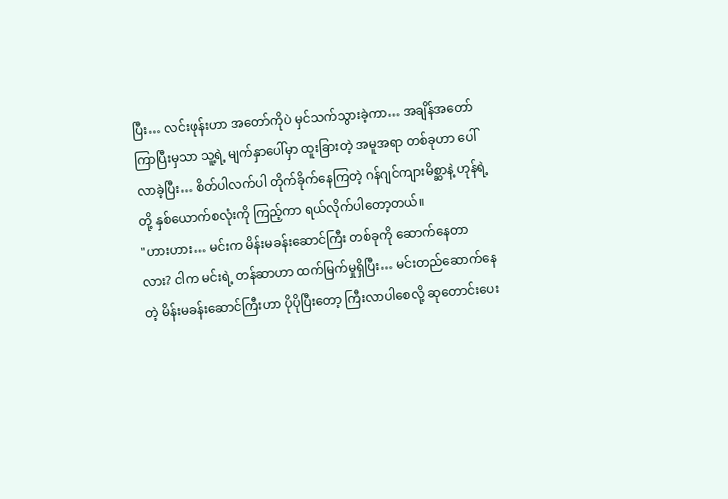ပြီး… လင်းဖုန်းဟာ အတော်ကိုပဲ မှင်သက်သွားခဲ့ကာ… အချိန်အတော်ကြာပြီးမှသာ သူ့ရဲ့ မျက်နှာပေါ်မှာ ထူးခြားတဲ့ အမူအရာ တစ်ခုဟာ ပေါ်လာခဲ့ပြီး… စိတ်ပါလက်ပါ တိုက်ခိုက်နေကြတဲ့ ဂန်ဂျင်ကျားမိစ္ဆာနဲ့ ဟုန်ရဲ့တို့ နှစ်ယောက်စလုံးကို ကြည့်ကာ ရယ်လိုက်ပါတော့တယ်။
"ဟားဟား… မင်းက မိန်းမခန်းဆောင်ကြီး တစ်ခုကို ဆောက်နေတာလား? ငါက မင်းရဲ့ တန်ဆာဟာ ထက်မြက်မှုရှိပြီး… မင်းတည်ဆောက်နေတဲ့ မိန်းမခန်းဆောင်ကြီးဟာ ပိုပိုပြီးတော့ ကြီးလာပါစေလို့ ဆုတောင်းပေး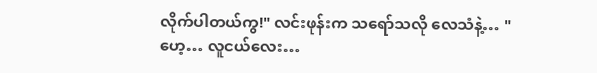လိုက်ပါတယ်ကွ!" လင်းဖုန်းက သရော်သလို လေသံနဲ့… "ဟေ့… လူငယ်လေး…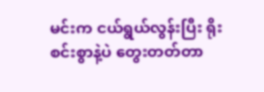မင်းက ငယ်ရွယ်လွန်းပြီး ရိုးစင်းစွာနဲ့ပဲ တွေးတတ်တာ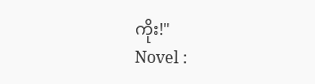ကိုး!"
Novel :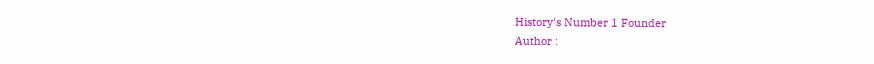History's Number 1 Founder
Author :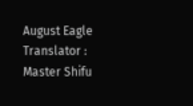August Eagle
Translator : Master Shifu